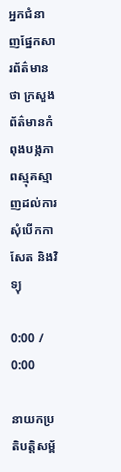អ្នកជំនាញផ្នែកសារព័ត៌មានថា ក្រសួងព័ត៌មានកំពុងបង្កភាពស្មុគស្មាញដល់ការសុំបើកកាសែត និងវិទ្យុ

0:00 / 0:00

នាយកប្រតិបត្តិសម្ព័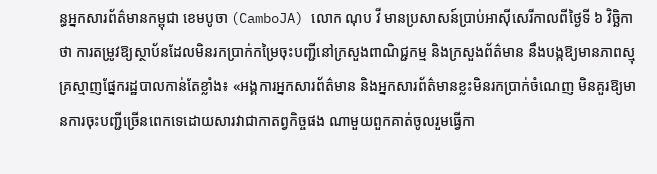ន្ធអ្នកសារព័ត៌មានកម្ពុជា ខេមបូចា (CamboJA) លោក ណុប វី មានប្រសាសន៍ប្រាប់អាស៊ីសេរីកាលពីថ្ងៃទី ៦ វិច្ឆិកាថា ការតម្រូវឱ្យស្ថាប័នដែលមិនរកប្រាក់កម្រៃចុះបញ្ជីនៅក្រសួងពាណិជ្ជកម្ម និងក្រសួងព័ត៌មាន នឹងបង្កឱ្យមានភាពស្មុគ្រស្មាញផ្នែករដ្ឋបាលកាន់តែខ្លាំង៖ «អង្គការអ្នកសារព័ត៌មាន និងអ្នកសារព័ត៌មានខ្លះមិនរកប្រាក់ចំណេញ មិនគួរឱ្យមានការចុះបញ្ជីច្រើនពេកទេដោយសារវាជាកាតព្វកិច្ចផង ណាមួយពួកគាត់ចូលរួមធ្វើកា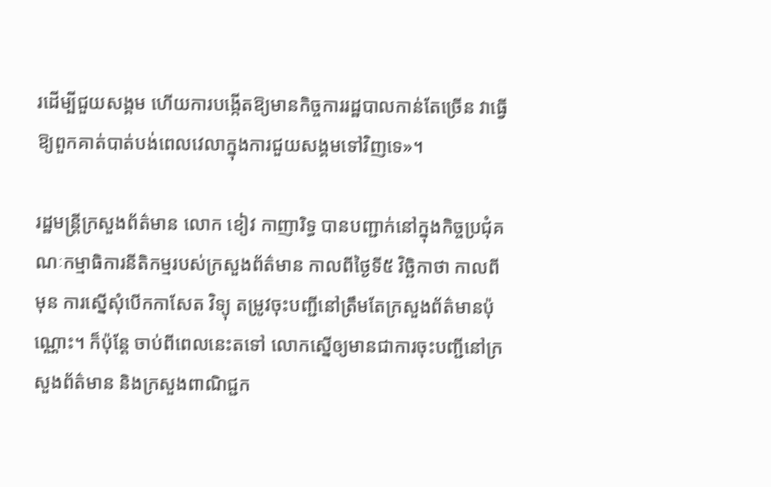រដើម្បីជួយសង្គម ហើយការបង្កើតឱ្យមានកិច្ចការរដ្ឋបាលកាន់តែច្រើន វាធ្វើឱ្យពួកគាត់បាត់បង់ពេលវេលាក្នុងការជួយសង្គមទៅវិញទេ»។

រដ្ឋមន្ត្រីក្រសួងព័ត៌មាន លោក ខៀវ កាញារិទ្ធ បានបញ្ជាក់នៅក្នុងកិច្ចប្រជុំគណៈកម្មាធិការនីតិកម្មរបស់ក្រសួងព័ត៌មាន កាលពីថ្ងៃទី៥ វិច្ឆិកាថា កាលពីមុន ការស្នើសុំបើកកាសែត វិទ្យុ តម្រូវចុះបញ្ជីនៅត្រឹមតែក្រសួងព័ត៌មានប៉ុណ្ណោះ។ ក៏ប៉ុន្តែ ចាប់ពីពេលនេះតទៅ លោកស្នើឲ្យមានជាការចុះបញ្ជីនៅក្រសួងព័ត៌មាន និងក្រសួងពាណិជ្ជក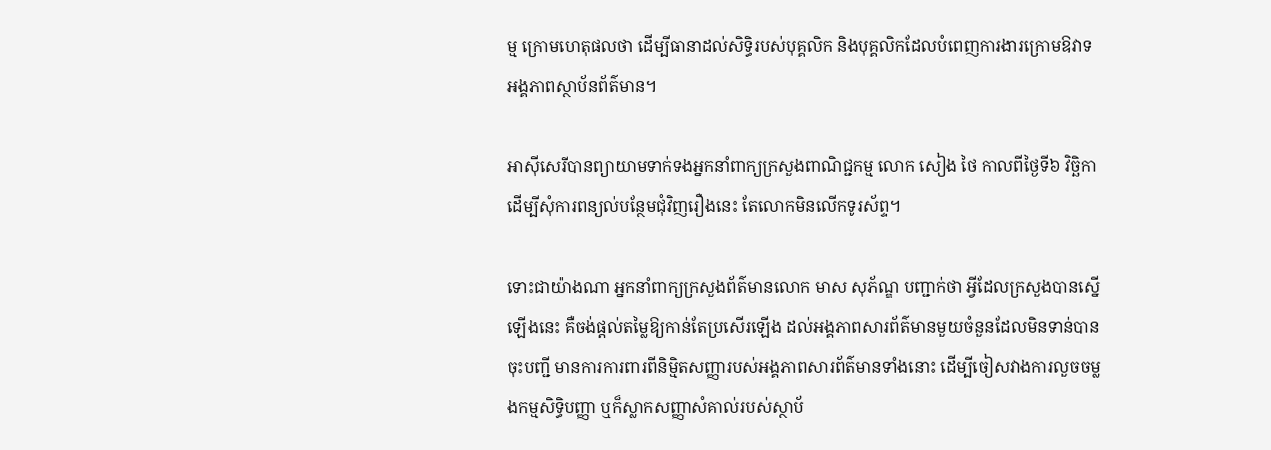ម្ម ក្រោមហេតុផលថា ដើម្បីធានាដល់សិទ្ធិរបស់បុគ្គលិក និងបុគ្គលិកដែលបំពេញការងារក្រោមឱវាទអង្គភាពស្ថាប័នព័ត៌មាន។

អាស៊ីសេរីបានព្យាយាមទាក់ទងអ្នកនាំពាក្យក្រសួងពាណិជ្ជកម្ម លោក សៀង ថៃ កាលពីថ្ងៃទី៦ វិច្ឆិកា ដើម្បីសុំការពន្យល់បន្ថែមជុំវិញរឿងនេះ តែលោកមិនលើកទូរស័ព្ទ។

ទោះជាយ៉ាងណា អ្នកនាំពាក្យក្រសួងព័ត៌មានលោក មាស សុភ័ណ្ឌ បញ្ជាក់ថា អ្វីដែលក្រសួងបានស្នើឡើងនេះ គឺចង់ផ្ដល់តម្លៃឱ្យកាន់តែប្រសើរឡើង ដល់អង្គភាពសារព័ត៌មានមួយចំនួនដែលមិនទាន់បានចុះបញ្ជី មានការការពារពីនិម្មិតសញ្ញារបស់អង្គភាពសារព័ត៌មានទាំងនោះ ដើម្បីចៀសវាងការលួចចម្លងកម្មសិទ្ធិបញ្ញា ឬក៏ស្លាកសញ្ញាសំគាល់របស់ស្ថាប័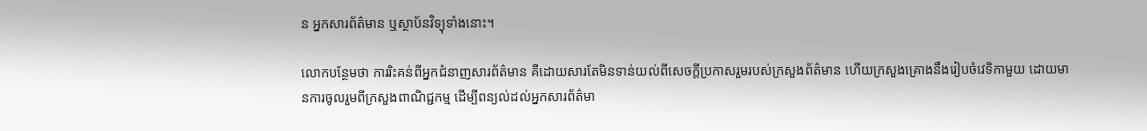ន អ្នកសារព័ត៌មាន ឬស្ថាប័នវិទ្យុទាំងនោះ។

លោកបន្ថែមថា ការរិះគន់ពីអ្នកជំនាញសារព័ត៌មាន គឺដោយសារតែមិនទាន់យល់ពីសេចក្តីប្រកាសរួមរបស់ក្រសួងព័ត៌មាន ហើយក្រសួងគ្រោងនឹងរៀបចំវេទិកាមួយ ដោយមានការចូលរួមពីក្រសួងពាណិជ្ជកម្ម ដើម្បីពន្យល់ដល់អ្នកសារព័ត៌មា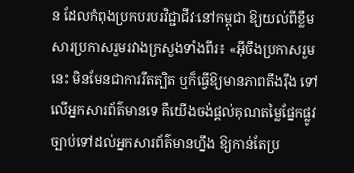ន ដែលកំពុងប្រកបរបរវិជ្ជាជីវៈនៅកម្ពុជា ឱ្យយល់ពីខ្លឹមសារប្រកាសរួមរវាងក្រសួងទាំងពីរ៖ «អ៊ីចឹងប្រកាសរួមនេះ មិនមែនជាការរឹតត្បិត ឬក៏ធ្វើឱ្យមានភាពតឹងរ៉ឹង ទៅលើអ្នកសារព័ត៌មានទេ គឺយើងចង់ផ្ដល់គុណតម្លៃផ្នែកផ្លូវច្បាប់ទៅដល់អ្នកសារព័ត៌មានហ្នឹង ឱ្យកាន់តែប្រ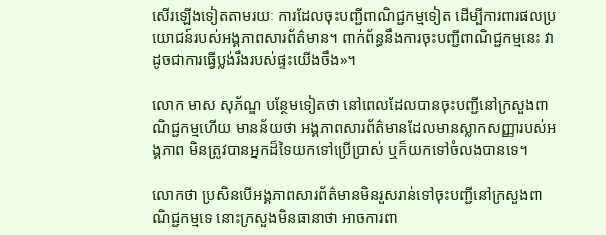សើរឡើងទៀតតាមរយៈ ការដែលចុះបញ្ជីពាណិជ្ជកម្មទៀត ដើម្បីការពារផលប្រយោជន៍របស់អង្គភាពសារព័ត៌មាន។ ពាក់ព័ន្ធនឹងការចុះបញ្ជីពាណិជ្ជកម្មនេះ វាដូចជាការធ្វើប្លង់រឹងរបស់ផ្ទះយើងចឹង»។

លោក មាស សុភ័ណ្ឌ បន្ថែមទៀតថា នៅពេលដែលបានចុះបញ្ជីនៅក្រសួងពាណិជ្ជកម្មហើយ មានន័យថា អង្គភាពសារព័ត៌មានដែលមានស្លាកសញ្ញារបស់អង្គភាព មិនត្រូវបានអ្នកដ៏ទៃយកទៅប្រើប្រាស់ ឬក៏យកទៅចំលងបានទេ។

លោកថា ប្រសិនបើអង្គភាពសារព័ត៌មានមិនរួសរាន់ទៅចុះបញ្ជីនៅក្រសួងពាណិជ្ជកម្មទេ នោះក្រសួងមិនធានាថា អាចការពា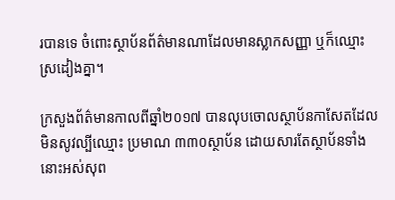របានទេ ចំពោះស្ថាប័នព័ត៌មានណាដែលមានស្លាកសញ្ញា ឬក៏ឈ្មោះស្រដៀងគ្នា។

ក្រសួងព័ត៌មានកាលពីឆ្នាំ២០១៧ បានលុបចោលស្ថាប័នកាសែតដែលមិនសូវល្បីឈ្មោះ ប្រមាណ ៣៣០ស្ថាប័ន ដោយសារតែស្ថាប័នទាំងនោះអស់សុព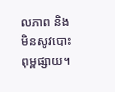លភាព និងមិនសូវបោះពុម្ពផ្សាយ។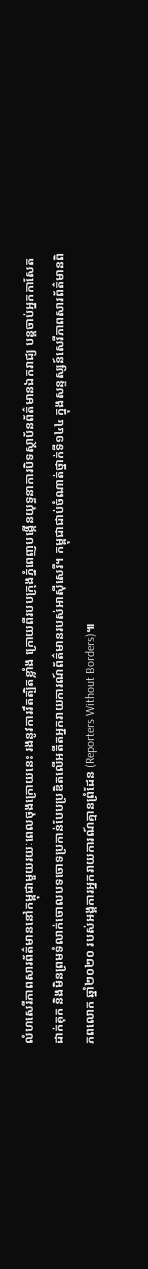លំហសេរីភាពសារព័ត៌មាននៅកម្ពុជាមួយរយៈពេលចុងក្រោយនេះ រងនូវការរឹតត្បិតខ្លាំង ក្រោយពីរបបក្រុងភ្នំពេញបង្កើនយុទ្ធនាការបិទស្ថាប័នព័ត៌មានឯករាជ្យ បន្តចាប់អ្នកកាសែតដាក់គុក និងមិនព្រមទំលាក់ចោលបទចោទប្រកាន់បែបប្រឌិតលើអតីតអ្នករាយការណ៍ព័ត៌មានរបស់អាស៊ីសេរី។ កម្ពុជាជាប់ចំណាត់ថ្នាក់ទី១៤៤ ក្នុងសន្ទស្សន៍សេរីភាពសារព័ត៌មានពិភពលោក ឆ្នាំ២០២០ របស់អង្គការអ្នករាយការណ៍គ្មានព្រំដែន (Reporters Without Borders)៕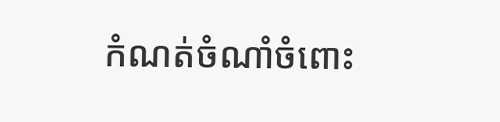កំណត់ចំណាំចំពោះ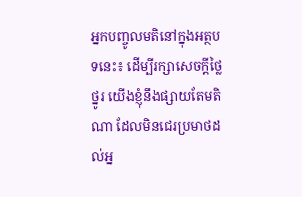អ្នកបញ្ចូលមតិនៅក្នុងអត្ថបទនេះ៖ ដើម្បីរក្សាសេចក្ដីថ្លៃថ្នូរ យើងខ្ញុំនឹងផ្សាយតែមតិណា ដែលមិនជេរប្រមាថដល់អ្ន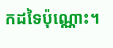កដទៃប៉ុណ្ណោះ។